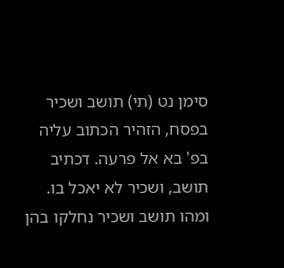סימן נט (תי) תושב ושכיר בפסח, הזהיר הכתוב עליה בפ' בא אל פרעה. דכתיב תושב, ושכיר לא יאכל בו. ומהו תושב ושכיר נחלקו בהן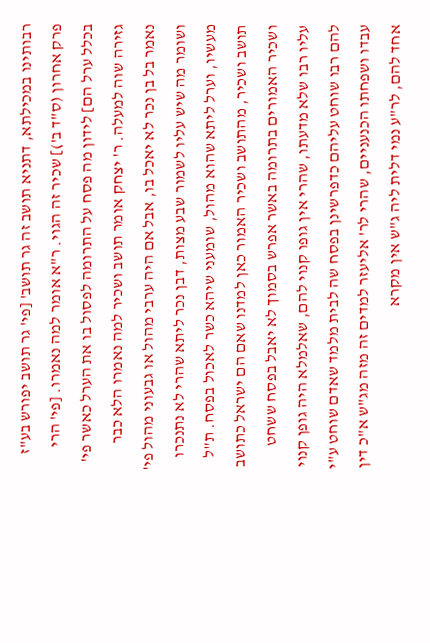רבותינו במכילתא, דתניא תושב זה גר תושב' [פי' גר תושב יפורש בע"ז פרק אחרון (ס"ד ב')] שכיר זה הגוי. ר"א אומר למה נאמרו. [פי' הרי בכלל ערל הם] לידון מה פסח על התרומה לפסול בו את הערל כאשר פי' גזירה שוה למעלה. ר' יצחק אומר תושב ושכיר למה נאמרו הלא כבר נאמר בל בן נכר לא יאכל בו, אבל אם היה ערבי מהול או גבעוני מהול פי' ושומר מה שיש עליו לשמור שבע מצות, דבן נכר ליתא שהרי לא נתנכרו מעשיו, וערל ליתא שהוא מהול, שומעני שיהא כשר לאכול בפסח. ת"ל תושב ושכיר, מהתושב ושכיר האמור כאן למדנו שאם הם ישראל כתושב ושכיר האמורים בתרומה באשר אפרש בסמוך לא יאבל בפסח ששחט עליו רבו שלא מדעתו, שהרי אין גופו קנוי להם, שאלמלא היה גופן קנוי להם רבו שוחט עליהם כדפרשינן בפסח שה לבית מלמד שאדם שוחט ע"י עבדו ושפחתו הכנעניים, שהרי לר' אליעזר למדים זה מזה מג"ש א"כ דין אחד להם, לר"ע נמי דלית ליה ג"ש אין מקרא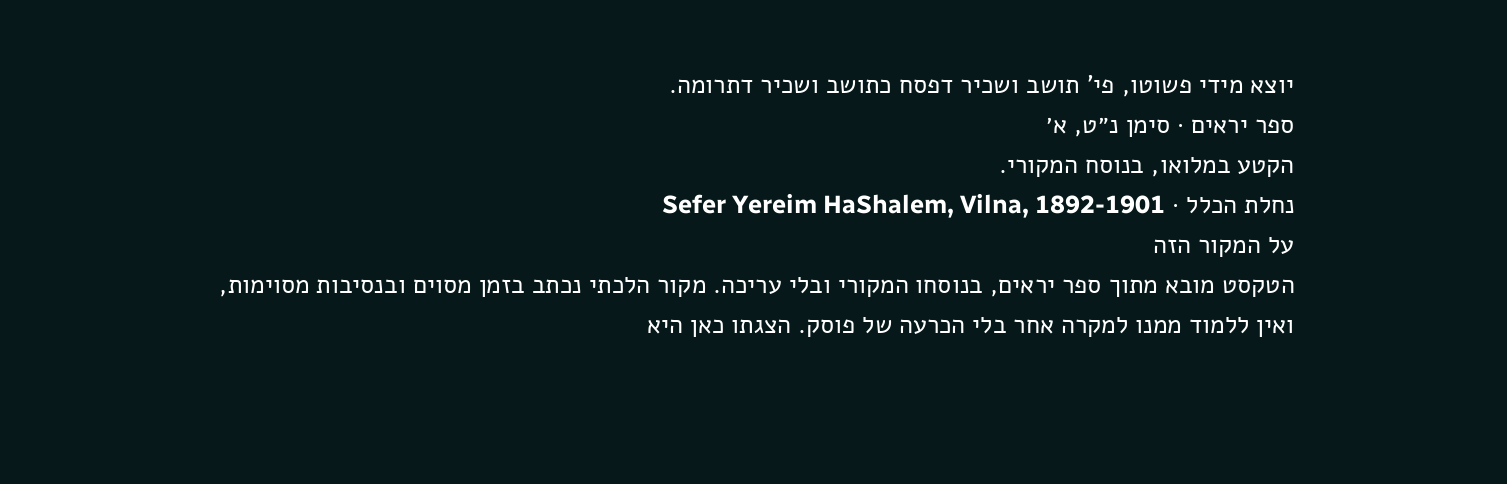יוצא מידי פשוטו, פי' תושב ושכיר דפסח כתושב ושכיר דתרומה.
ספר יראים · סימן נ״ט, א׳
הקטע במלואו, בנוסח המקורי.
נחלת הכלל · Sefer Yereim HaShalem, Vilna, 1892-1901
על המקור הזה
הטקסט מובא מתוך ספר יראים, בנוסחו המקורי ובלי עריכה. מקור הלכתי נכתב בזמן מסוים ובנסיבות מסוימות, ואין ללמוד ממנו למקרה אחר בלי הכרעה של פוסק. הצגתו כאן היא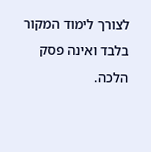לצורך לימוד המקור בלבד ואינה פסק הלכה.